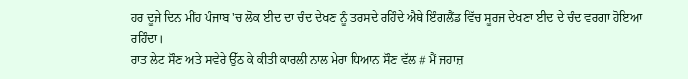ਹਰ ਦੂਜੇ ਦਿਨ ਮੀਂਹ ਪੰਜਾਬ 'ਚ ਲੋਕ ਈਦ ਦਾ ਚੰਦ ਦੇਖਣ ਨੂੰ ਤਰਸਦੇ ਰਹਿੰਦੇ ਐਥੇ ਇੰਗਲੈਂਡ ਵਿੱਚ ਸੂਰਜ ਦੇਖਣਾ ਈਦ ਦੇ ਚੰਦ ਵਰਗਾ ਹੋਇਆ ਰਹਿੰਦਾ।
ਰਾਤ ਲੇਟ ਸੌਣ ਅਤੇ ਸਵੇਰੇ ਉੱਠ ਕੇ ਕੀਤੀ ਕਾਰਲੀ ਨਾਲ ਮੇਰਾ ਧਿਆਨ ਸੌਣ ਵੱਲ # ਮੈਂ ਜਹਾਜ਼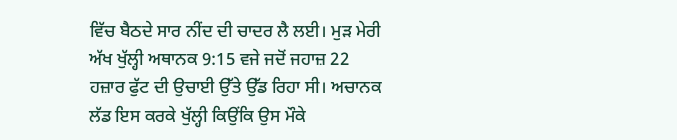ਵਿੱਚ ਬੈਠਦੇ ਸਾਰ ਨੀਂਦ ਦੀ ਚਾਦਰ ਲੈ ਲਈ। ਮੁੜ ਮੇਰੀ ਅੱਖ ਖੁੱਲ੍ਹੀ ਅਥਾਨਕ 9:15 ਵਜੇ ਜਦੋਂ ਜਹਾਜ਼ 22 ਹਜ਼ਾਰ ਫੁੱਟ ਦੀ ਉਚਾਈ ਉੱਤੇ ਉੱਡ ਰਿਹਾ ਸੀ। ਅਚਾਨਕ ਲੱਡ ਇਸ ਕਰਕੇ ਖੁੱਲ੍ਹੀ ਕਿਉਂਕਿ ਉਸ ਮੌਕੇ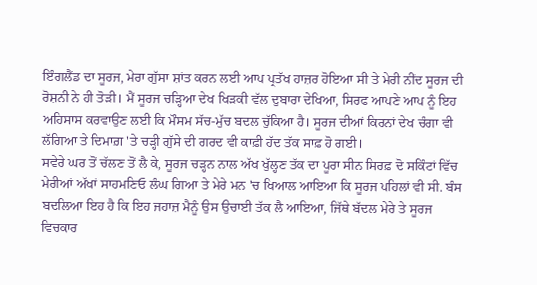ਇੰਗਲੈਂਡ ਦਾ ਸੂਰਜ, ਮੇਰਾ ਗੁੱਸਾ ਸ਼ਾਂਤ ਕਰਨ ਲਈ ਆਪ ਪ੍ਰਤੱਖ ਹਾਜ਼ਰ ਹੋਇਆ ਸੀ ਤੇ ਮੇਰੀ ਨੀਂਦ ਸੂਰਜ ਦੀ ਰੋਸ਼ਨੀ ਨੇ ਹੀ ਤੋੜੀ। ਮੈਂ ਸੂਰਜ ਚੜ੍ਹਿਆ ਦੇਖ ਖਿੜਕੀ ਵੱਲ ਦੁਬਾਰਾ ਦੇਖਿਆ, ਸਿਰਫ ਆਪਣੇ ਆਪ ਨੂੰ ਇਹ ਅਹਿਸਾਸ ਕਰਵਾਉਣ ਲਈ ਕਿ ਮੌਸਮ ਸੱਚ-ਮੁੱਚ ਬਦਲ ਚੁੱਕਿਆ ਹੈ। ਸੂਰਜ ਦੀਆਂ ਕਿਰਨਾਂ ਦੇਖ ਚੰਗਾ ਵੀ ਲੱਗਿਆ ਤੇ ਦਿਮਾਗ਼ 'ਤੇ ਚੜ੍ਹੀ ਗੁੱਸੇ ਦੀ ਗਰਦ ਵੀ ਕਾਫ਼ੀ ਹੱਦ ਤੱਕ ਸਾਫ਼ ਹੋ ਗਈ।
ਸਵੇਰੇ ਘਰ ਤੋਂ ਚੱਲਣ ਤੋਂ ਲੈ ਕੇ, ਸੂਰਜ ਚੜ੍ਹਨ ਨਾਲ ਅੱਖ ਖੁੱਲ੍ਹਣ ਤੱਕ ਦਾ ਪੂਰਾ ਸੀਨ ਸਿਰਫ਼ ਦੋ ਸਕਿੰਟਾਂ ਵਿੱਚ ਮੇਰੀਆਂ ਅੱਖਾਂ ਸਾਹਮਣਿਓ ਲੰਘ ਗਿਆ ਤੇ ਮੇਰੇ ਮਨ 'ਚ ਖਿਆਲ ਆਇਆ ਕਿ ਸੂਰਜ ਪਹਿਲਾਂ ਵੀ ਸੀ. ਬੰਸ ਬਦਲਿਆ ਇਹ ਹੈ ਕਿ ਇਹ ਜਹਾਜ਼ ਮੈਨੂੰ ਉਸ ਉਚਾਈ ਤੱਕ ਲੈ ਆਇਆ, ਜਿੱਥੇ ਬੱਦਲ ਮੇਰੇ ਤੇ ਸੂਰਜ ਵਿਚਕਾਰ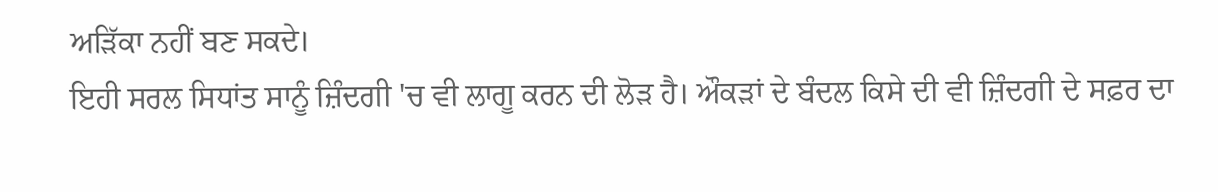ਅੜਿੱਕਾ ਨਹੀਂ ਬਣ ਸਕਦੇ।
ਇਹੀ ਸਰਲ ਸਿਧਾਂਤ ਸਾਨੂੰ ਜ਼ਿੰਦਗੀ 'ਚ ਵੀ ਲਾਗੂ ਕਰਨ ਦੀ ਲੋੜ ਹੈ। ਔਕੜਾਂ ਦੇ ਬੰਦਲ ਕਿਸੇ ਦੀ ਵੀ ਜ਼ਿੰਦਗੀ ਦੇ ਸਫ਼ਰ ਦਾ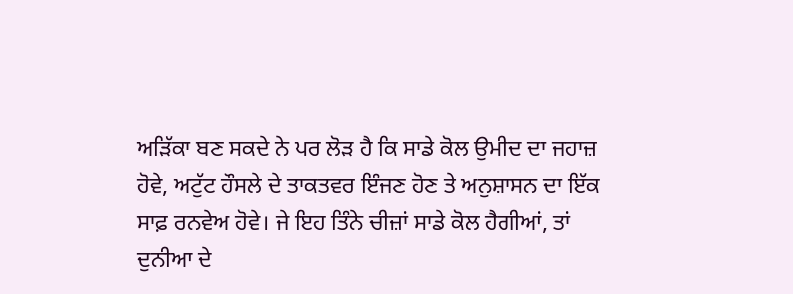ਅੜਿੱਕਾ ਬਣ ਸਕਦੇ ਨੇ ਪਰ ਲੋੜ ਹੈ ਕਿ ਸਾਡੇ ਕੋਲ ਉਮੀਦ ਦਾ ਜਹਾਜ਼ ਹੋਵੇ, ਅਟੁੱਟ ਹੌਸਲੇ ਦੇ ਤਾਕਤਵਰ ਇੰਜਣ ਹੋਣ ਤੇ ਅਨੁਸ਼ਾਸਨ ਦਾ ਇੱਕ ਸਾਫ਼ ਰਨਵੇਅ ਹੋਵੇ। ਜੇ ਇਹ ਤਿੰਨੇ ਚੀਜ਼ਾਂ ਸਾਡੇ ਕੋਲ ਹੈਗੀਆਂ, ਤਾਂ ਦੁਨੀਆ ਦੇ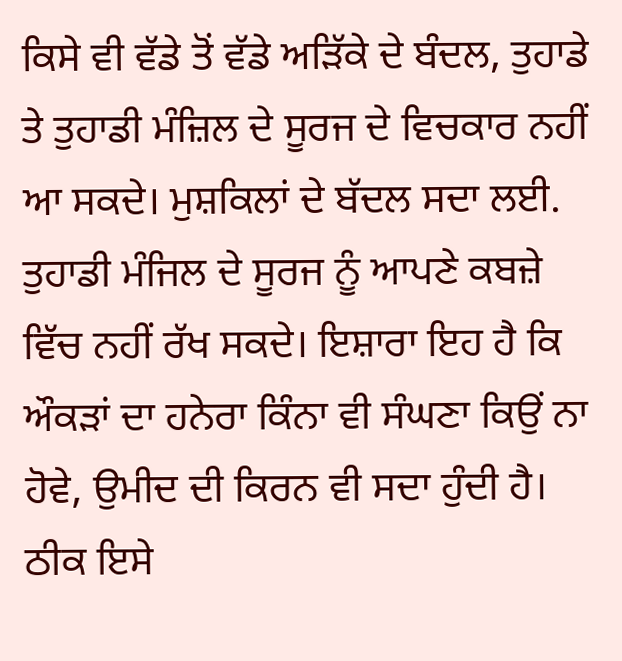ਕਿਸੇ ਵੀ ਵੱਡੇ ਤੋਂ ਵੱਡੇ ਅੜਿੱਕੇ ਦੇ ਬੰਦਲ, ਤੁਹਾਡੇ ਤੇ ਤੁਹਾਡੀ ਮੰਜ਼ਿਲ ਦੇ ਸੂਰਜ ਦੇ ਵਿਚਕਾਰ ਨਹੀਂ ਆ ਸਕਦੇ। ਮੁਸ਼ਕਿਲਾਂ ਦੇ ਬੱਦਲ ਸਦਾ ਲਈ. ਤੁਹਾਡੀ ਮੰਜਿਲ ਦੇ ਸੂਰਜ ਨੂੰ ਆਪਣੇ ਕਬਜ਼ੇ ਵਿੱਚ ਨਹੀਂ ਰੱਖ ਸਕਦੇ। ਇਸ਼ਾਰਾ ਇਹ ਹੈ ਕਿ ਔਕੜਾਂ ਦਾ ਹਨੇਰਾ ਕਿੰਨਾ ਵੀ ਸੰਘਣਾ ਕਿਉਂ ਨਾ ਹੋਵੇ, ਉਮੀਦ ਦੀ ਕਿਰਨ ਵੀ ਸਦਾ ਹੁੰਦੀ ਹੈ। ਠੀਕ ਇਸੇ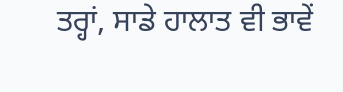ਤਰ੍ਹਾਂ, ਸਾਡੇ ਹਾਲਾਤ ਵੀ ਭਾਵੇਂ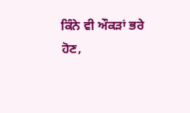ਕਿੰਨੇ ਵੀ ਔਕੜਾਂ ਭਰੇ ਹੋਣ,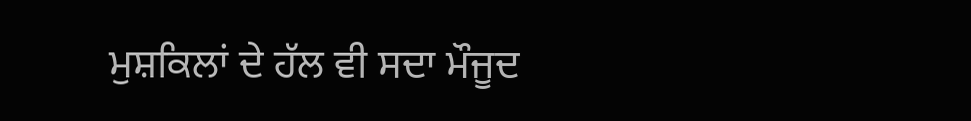ਮੁਸ਼ਕਿਲਾਂ ਦੇ ਹੱਲ ਵੀ ਸਦਾ ਮੌਜੂਦ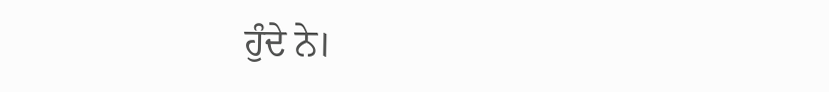ਹੁੰਦੇ ਨੇ।